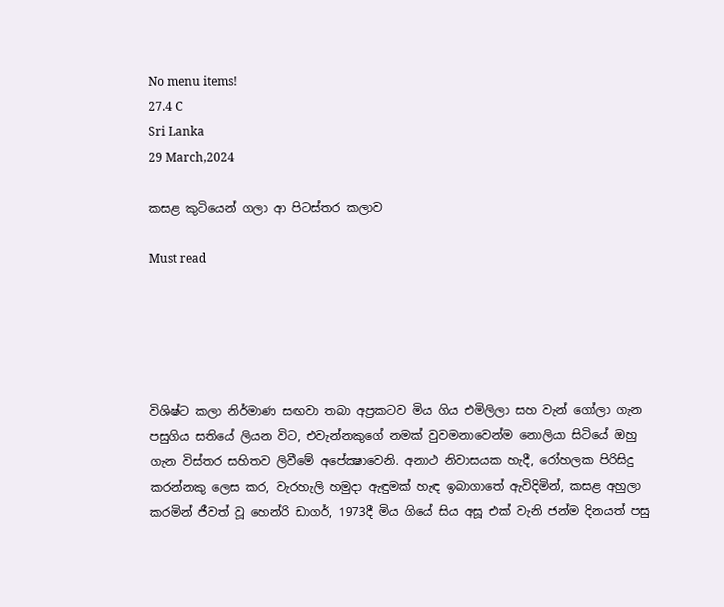No menu items!
27.4 C
Sri Lanka
29 March,2024

කසළ කුටියෙන් ගලා ආ පිටස්තර කලාව

Must read





විශිෂ්ට කලා නිර්මාණ සඟවා තබා අප්‍රකටව මිය ගිය එමිලිලා සහ වැන් ගෝලා ගැන පසුගිය සතියේ ලියන විට, එවැන්නකුගේ නමක් වුවමනාවෙන්ම නොලියා සිටියේ ඔහු ගැන විස්තර සහිතව ලිවීමේ අපේක්‍ෂාවෙනි. අනාථ නිවාසයක හැදී, රෝහලක පිරිසිදු කරන්නකු ලෙස කර, වැරහැලි හමුදා ඇඳුමක් හැඳ ඉබාගාතේ ඇවිදිමින්, කසළ අහුලා කරමින් ජීවත් වූ හෙන්රි ඩාගර්, 1973දී මිය ගියේ සිය අසූ එක් වැනි ජන්ම දිනයත් පසු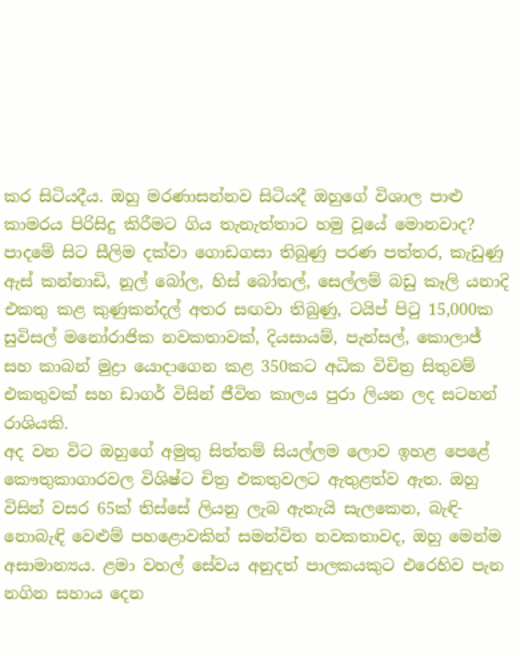කර සිටියදීය. ඔහු මරණාසන්නව සිටියදී ඔහුගේ විශාල පාළු කාමරය පිරිසිදු කිරීමට ගිය තැනැත්තාට හමු වූයේ මොනවාද? පාදමේ සිට සීලිම දක්වා ගොඩගසා තිබුණු පරණ පත්තර, කැඩුණු ඇස් කන්නාඩි, නූල් බෝල, හිස් බෝතල්, සෙල්ලම් බඩු කෑලි යනාදි එකතු කළ කුණුකන්දල් අතර සඟවා තිබුණු, ටයිප් පිටු 15,000ක සුවිසල් මනෝරාජික නවකතාවක්, දියසායම්, පැන්සල්, කොලාජ් සහ කාබන් මුද්‍රා යොදාගෙන කළ 350කට අධික විචිත්‍ර සිතුවම් එකතුවක් සහ ඩාගර් විසින් ජීවිත කාලය පුරා ලියන ලද සටහන් රාශියකි.
අද වන විට ඔහුගේ අමුතු සිත්තම් සියල්ලම ලොව ඉහළ පෙළේ කෞතුකාගාරවල විශිෂ්ට චිත්‍ර එකතුවලට ඇතුළත්ව ඇත. ඔහු විසින් වසර 65ක් තිස්සේ ලියනු ලැබ ඇතැයි සැලකෙන, බැඳි-නොබැඳි වෙළුම් පහළොවකින් සමන්විත නවකතාවද, ඔහු මෙන්ම අසාමාන්‍යය. ළමා වහල් සේවය අනුදත් පාලකයකුට එරෙහිව පැන නගින සහාය දෙන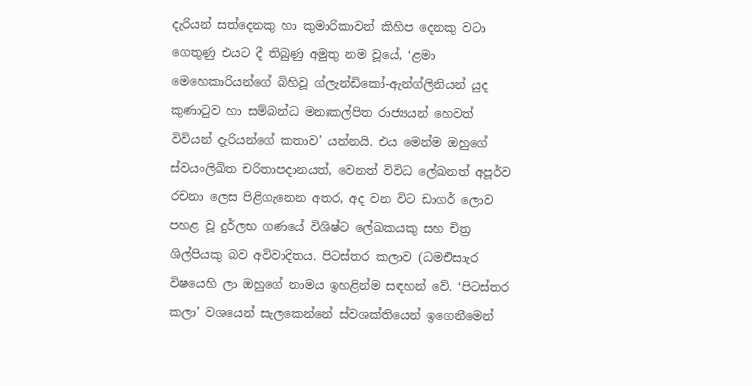දැරියන් සත්දෙනකු හා කුමාරිකාවන් කිහිප දෙනකු වටා ගෙතුණු එයට දී තිබුණු අමුතු නම වූයේ, ‘ළමා මෙහෙකාරියන්ගේ බිහිවූ ග්ලැන්ඩිකෝ-ඇන්ග්ලිනියන් යුද කුණාටුව හා සම්බන්ධ මනඃකල්පිත රාජ්‍යයන් හෙවත් විවියන් දැරියන්ගේ කතාව’ යන්නයි. එය මෙන්ම ඔහුගේ ස්වයංලිඛිත චරිතාපදානයත්, වෙනත් විවිධ ලේඛනත් අපූර්ව රචනා ලෙස පිළිගැනෙන අතර, අද වන විට ඩාගර් ලොව පහළ වූ දුර්ලභ ගණයේ විශිෂ්ට ලේඛකයකු සහ චිත්‍ර ශිල්පියකු බව අවිවාදිතය. පිටස්තර කලාව (ධමඑිසාැර විෂයෙහි ලා ඔහුගේ නාමය ඉහළින්ම සඳහන් වේ. ‘පිටස්තර කලා’ වශයෙන් සැලකෙන්නේ ස්වශක්තියෙන් ඉගෙනීමෙන්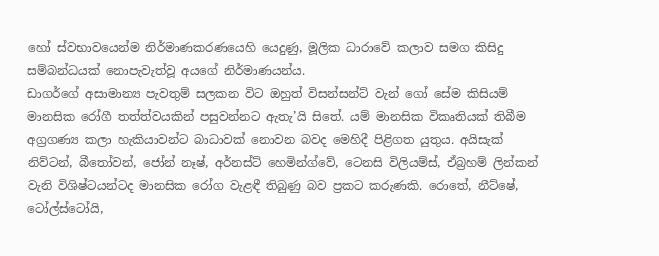හෝ ස්වභාවයෙන්ම නිර්මාණකරණයෙහි යෙදුණු, මූලික ධාරාවේ කලාව සමග කිසිදු සම්බන්ධයක් නොපැවැත්වූ අයගේ නිර්මාණයන්ය.
ඩාගර්ගේ අසාමාන්‍ය පැවතුම් සලකන විට ඔහුත් විසන්සන්ට් වැන් ගෝ සේම කිසියම් මානසික රෝගී තත්ත්වයකින් පසුවන්නට ඇතැ’යි සිතේ. යම් මානසික විකෘතියක් තිබීම අග්‍රගණ්‍ය කලා හැකියාවන්ට බාධාවක් නොවන බවද මෙහිදී පිළිගත යුතුය. අයිසැක් නිව්ටන්, බීතෝවන්, ජෝන් නෑෂ්, අර්නස්ට් හෙමින්ග්වේ, ටෙනසි විලියම්ස්, ඒබ්‍රහම් ලින්කන් වැනි විශිෂ්ටයන්ටද මානසික රෝග වැළඳී තිබුණු බව ප්‍රකට කරුණකි. රොතේ, නීට්ෂේ, ටෝල්ස්ටෝයි,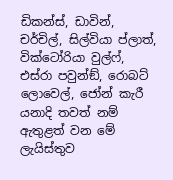ඩිකන්ස්, ඩාවින්, චර්චිල්, සිල්වියා ප්ලාත්, වික්ටෝරියා වුල්ෆ්, එස්රා පවුන්ඞ්, රොබට් ලොවෙල්, ජෝන් කැරී යනාදි තවත් නම් ඇතුළත් වන මේ ලැයිස්තුව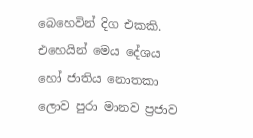බෙහෙවින් දිග එකකි. එහෙයින් මෙය දේශය හෝ ජාතිය නොතකා ලොව පුරා මානව ප්‍රජාව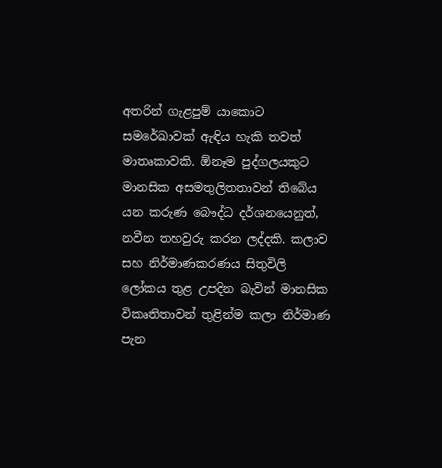අතරින් ගැළපුම් යාකොට සමරේඛාවක් ඇඳිය හැකි තවත් මාතෘකාවකි. ඕනෑම පුද්ගලයකුට මානසික අසමතුලිතතාවන් තිබේය යන කරුණ බෞද්ධ දර්ශනයෙනුත්, නවීන තහවුරු කරන ලද්දකි. කලාව සහ නිර්මාණකරණය සිතුවිලි ලෝකය තුළ උපදින බැවින් මානසික විකෘතිතාවන් තුළින්ම කලා නිර්මාණ පැන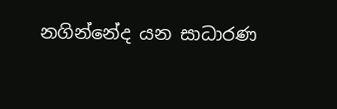නගින්නේද යන සාධාරණ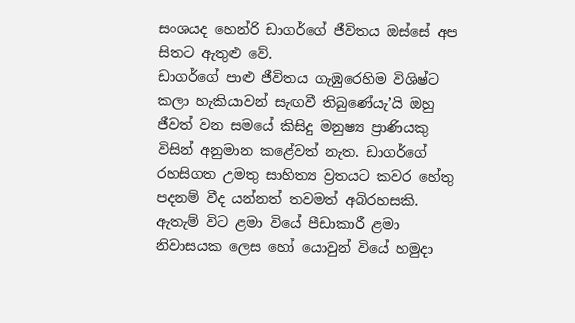සංශයද හෙන්රි ඩාගර්ගේ ජීවිතය ඔස්සේ අප සිතට ඇතුළු වේ.
ඩාගර්ගේ පාළු ජීවිතය ගැඹුරෙහිම විශිෂ්ට කලා හැකියාවන් සැඟවී තිබුණේයැ’යි ඔහු ජීවත් වන සමයේ කිසිදු මනුෂ්‍ය ප්‍රාණියකු විසින් අනුමාන කළේවත් නැත. ඩාගර්ගේ රහසිගත උමතු සාහිත්‍ය ව්‍රතයට කවර හේතු පදනම් වීද යන්නත් තවමත් අබිරහසකි. ඇතැම් විට ළමා වියේ පීඩාකාරී ළමා නිවාසයක ලෙස හෝ යොවුන් වියේ හමුදා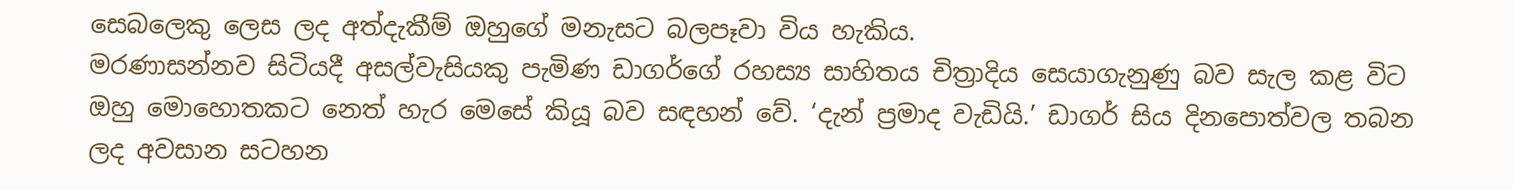සෙබලෙකු ලෙස ලද අත්දැකීම් ඔහුගේ මනැසට බලපෑවා විය හැකිය.
මරණාසන්නව සිටියදී අසල්වැසියකු පැමිණ ඩාගර්ගේ රහස්‍ය සාහිතය චිත්‍රාදිය සෙයාගැනුණු බව සැල කළ විට ඔහු මොහොතකට නෙත් හැර මෙසේ කියූ බව සඳහන් වේ. ‘දැන් ප්‍රමාද වැඩියි.’ ඩාගර් සිය දිනපොත්වල තබන ලද අවසාන සටහන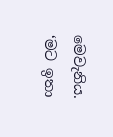මෙවැනිය. ‘මට ඉතා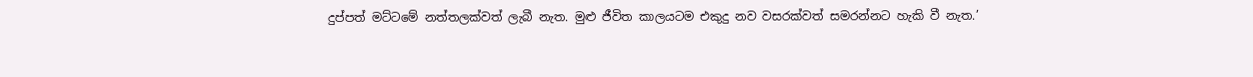දුප්පත් මට්ටමේ නත්තලක්වත් ලැබී නැත. මුළු ජීවිත කාලයටම එකුදු නව වසරක්වත් සමරන්නට හැකි වී නැත.’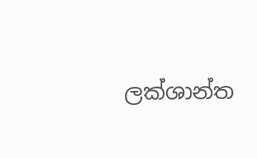ලක්ශාන්ත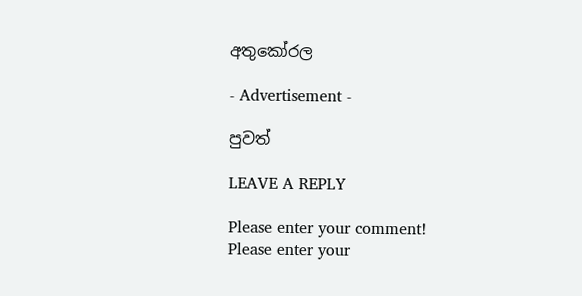අතුකෝරල

- Advertisement -

පුවත්

LEAVE A REPLY

Please enter your comment!
Please enter your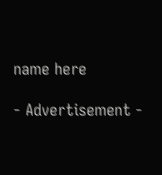name here

- Advertisement -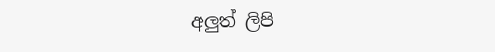අලුත් ලිපි